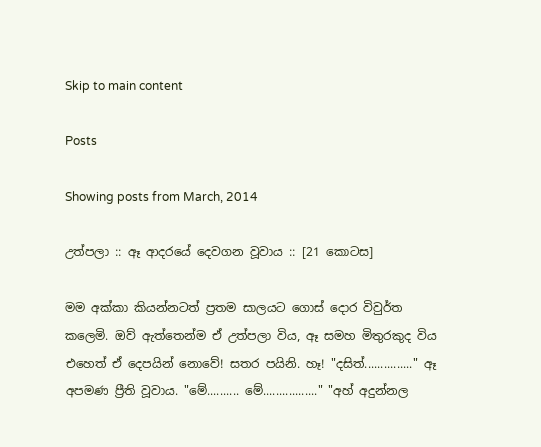Skip to main content

Posts

Showing posts from March, 2014

උත්පලා :: ඈ ආදරයේ දෙවගන වූවාය :: [21 කොටස]

මම අක්කා කියන්නටත් ප්‍රතම සාලයට ගොස් දොර විවුර්ත කලෙමි. ඔව් ඇත්තෙන්ම ඒ උත්පලා විය, ඈ සමහ මිතුරකුද විය එහෙත් ඒ දෙපයින් නොවේ! සතර පයිනි. හෑ! "දසිත්..............." ඈ අපමණ ප්‍රීති වූවාය. "මේ.......... මේ................." "අහ් අදුන්නල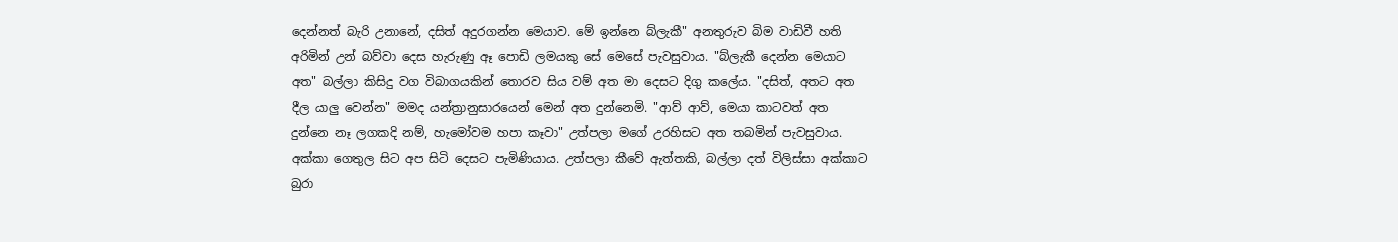දෙන්නත් බැරි උනානේ, දසිත් අදුරගන්න මෙයාව. මේ ඉන්නෙ බ්ලැකී" අනතුරුව බිම වාඩිවී හති අරිමින් උන් බව්වා දෙස හැරුණු ඈ පොඩි ලමයකු සේ මෙසේ පැවසුවාය. "බ්ලැකී දෙන්න මෙයාට අත" බල්ලා කිසිදු වග විබාගයකින් තොරව සිය වම් අත මා දෙසට දිගු කලේය. "දසිත්, අතට අත දීල යාලු වෙන්න" මමද යන්ත්‍රානුසාරයෙන් මෙන් අත දුන්නෙමි. "ආව් ආව්, මෙයා කාටවත් අත දුන්නෙ නෑ ලගකදි නම්, හැමෝවම හපා කෑවා" උත්පලා මගේ උරහිසට අත තබමින් පැවසුවාය. අක්කා ගෙතුල සිට අප සිටි දෙසට පැමිණියාය. උත්පලා කීවේ ඇත්තකි, බල්ලා දත් විලිස්සා අක්කාට බුරා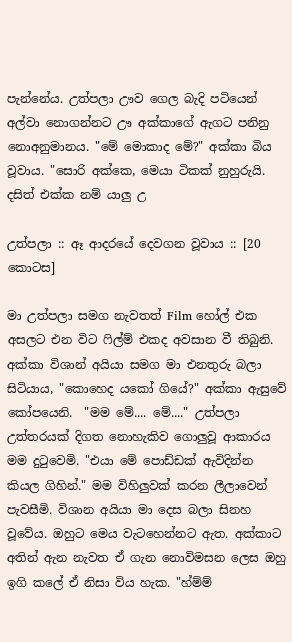පැන්නේය. උත්පලා ඌව ගෙල බැදි පටියෙන් අල්වා නොගන්නට ඌ අක්කාගේ ඇගට පනිනු නොඅනුමානය. "මේ මොකාද මේ?" අක්කා බිය වූවාය. "සොරි අක්කෙ, මෙයා ටිකක් නුහුරුයි. දසිත් එක්ක නම් යාලු උ

උත්පලා :: ඈ ආදරයේ දෙවගන වූවාය :: [20 කොටස]

මා උත්පලා සමග නැවතත් Film හෝල් එක අසලට එන විට ෆිල්ම් එකද අවසාන වී තිබුනි. අක්කා විශාන් අයියා සමග මා එනතුරු බලා සිටියාය, "කොහෙද යකෝ ගියේ?" අක්කා ඇසුවේ කෝපයෙනි.  "මම මේ.... මේ...." උත්පලා උත්තරයක් දිගත නොහැකිව ගොලුවූ ආකාරය මම දුටුවෙමි. "එයා මේ පොඩ්ඩක් ඇවිදින්න කියල ගිහින්." මම විහිලුවක් කරන ලීලාවෙන් පැවසීමි. විශාන අයියා මා දෙස බලා සිනහ වූවේය. ඔහුට මෙය වැටහෙන්නට ඇත. අක්කාට අතින් ඇන නැවත ඒ ගැන නොවිමසන ලෙස ඔහු ඉගි කලේ ඒ නිසා විය හැක. "හ්ම්ම්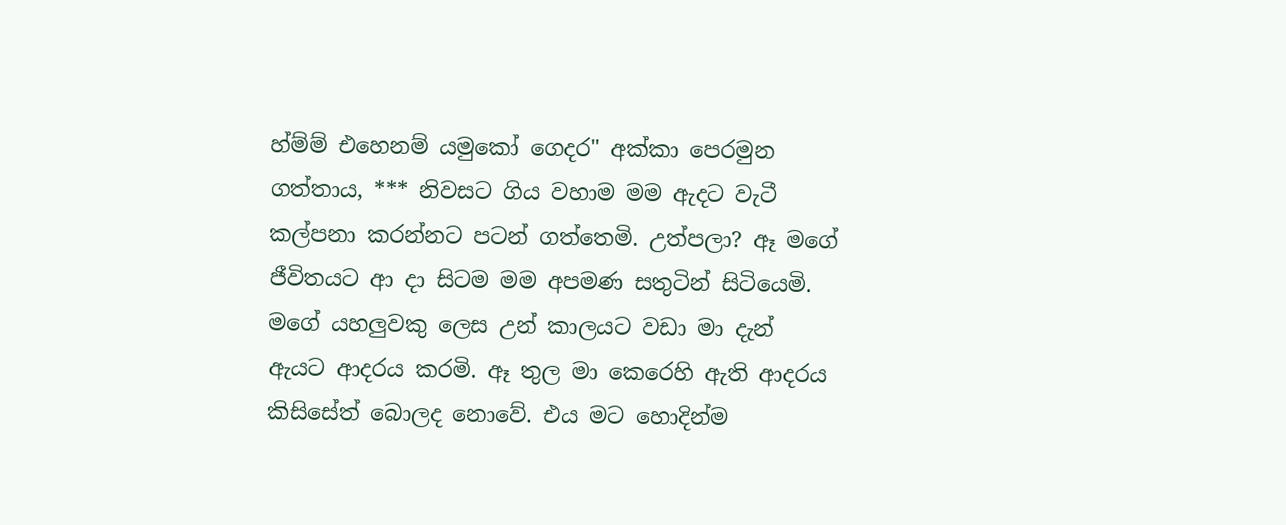හ්ම්ම් එහෙනම් යමුකෝ ගෙදර" අක්කා පෙරමුන ගත්තාය, *** නිවසට ගිය වහාම මම ඇදට වැටී කල්පනා කරන්නට පටන් ගත්තෙමි. උත්පලා? ඈ මගේ ජීවිතයට ආ දා සිටම මම අපමණ සතුටින් සිටියෙමි. මගේ යහලුවකු ලෙස උන් කාලයට වඩා මා දැන් ඇයට ආදරය කරමි. ඈ තුල මා කෙරෙහි ඇති ආදරය කිසිසේත් බොලද නොවේ. එය මට හොදින්ම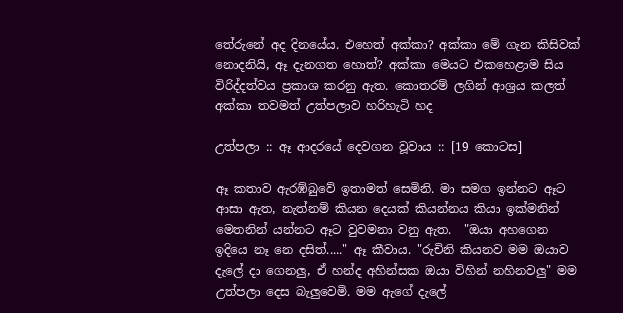තේරුනේ අද දිනයේය. එහෙත් අක්කා? අක්කා මේ ගැන කිසිවක් නොදනියි, ඈ දැනගත හොත්? අක්කා මෙයට එකහෙළාම සිය විරිද්දත්වය ප්‍රකාශ කරනු ඇත. කොතරම් ලගින් ආශ්‍රය කලත් අක්කා තවමත් උත්පලාව හරිහැටි හද

උත්පලා :: ඈ ආදරයේ දෙවගන වූවාය :: [19 කොටස]

ඈ කතාව ඇරඹ්බුවේ ඉතාමත් සෙමිනි. මා සමග ඉන්නට ඈට ආසා ඇත, නැත්නම් කියන දෙයක් කියන්නය කියා ඉක්මනින් මෙතනින් යන්නට ඈට වුවමනා වනු ඇත.  "ඔයා අහගෙන ඉදියෙ නෑ නෙ දසිත්....." ඈ කීවාය. "රුචිනි කියනව මම ඔයාව දැලේ දා ගෙනලු, ඒ හන්ද අහින්සක ඔයා විහින් නහිනවලු" මම උත්පලා දෙස බැලුවෙමි. මම ඇගේ දැලේ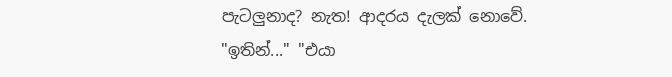පැටලුනාද? නැත! ආදරය දැලක් නොවේ. "ඉතින්..." "එයා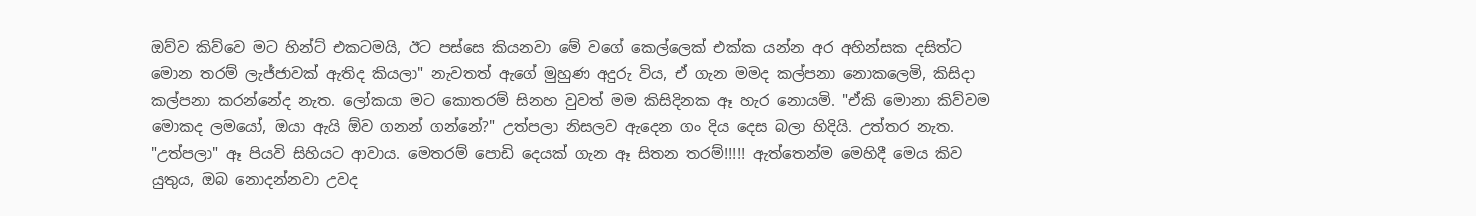ඔව්ව කිව්වෙ මට හින්ට් එකටමයි, ඊට පස්සෙ කියනවා මේ වගේ කෙල්ලෙක් එක්ක යන්න අර අහින්සක දසිත්ට මොන තරම් ලැජ්ජාවක් ඇතිද කියලා" නැවතත් ඇගේ මුහුණ අදුරු විය, ඒ ගැන මමද කල්පනා නොකලෙමි, කිසිදා කල්පනා කරන්නේද නැත. ලෝකයා මට කොතරම් සිනහ වුවත් මම කිසිදිනක ඈ හැර නොයමි. "ඒකි මොනා කිව්වම මොකද ලමයෝ, ඔයා ඇයි ඕව ගනන් ගන්නේ?" උත්පලා නිසලව ඇදෙන ගං දිය දෙස බලා හිදියි. උත්තර නැත. "උත්පලා" ඈ පියවි සිහියට ආවාය. මෙතරම් පොඩි දෙයක් ගැන ඈ සිතන තරම්!!!!! ඇත්තෙන්ම මෙහිදී මෙය කිව යුතුය, ඔබ නොදන්නවා උවද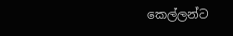කෙල්ලන්ට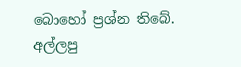බොහෝ ප්‍රශ්න තිබේ. අල්ලපු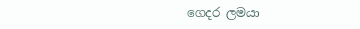ගෙදර ලමයා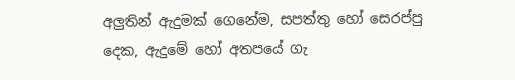අලුතින් ඇදුමක් ගෙනේම, සපත්තු හෝ සෙරප්පු දෙක, ඇදුමේ හෝ අතපයේ ගැ